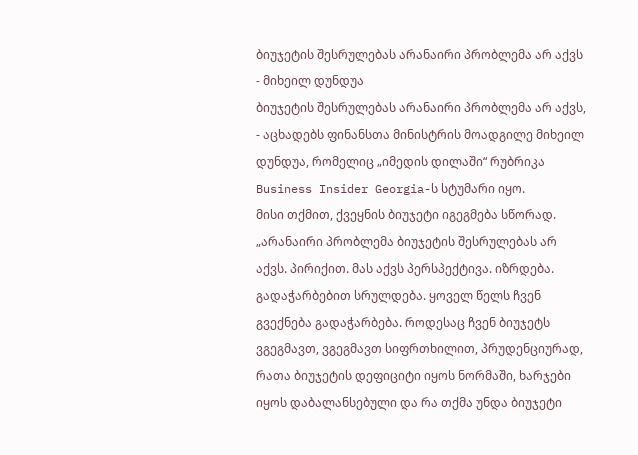ბიუჯეტის შესრულებას არანაირი პრობლემა არ აქვს - მიხეილ დუნდუა
ბიუჯეტის შესრულებას არანაირი პრობლემა არ აქვს, - აცხადებს ფინანსთა მინისტრის მოადგილე მიხეილ დუნდუა, რომელიც „იმედის დილაში“ რუბრიკა Business Insider Georgia-ს სტუმარი იყო.
მისი თქმით, ქვეყნის ბიუჯეტი იგეგმება სწორად.
„არანაირი პრობლემა ბიუჯეტის შესრულებას არ აქვს. პირიქით. მას აქვს პერსპექტივა. იზრდება. გადაჭარბებით სრულდება. ყოველ წელს ჩვენ გვექნება გადაჭარბება. როდესაც ჩვენ ბიუჯეტს ვგეგმავთ, ვგეგმავთ სიფრთხილით, პრუდენციურად, რათა ბიუჯეტის დეფიციტი იყოს ნორმაში, ხარჯები იყოს დაბალანსებული და რა თქმა უნდა ბიუჯეტი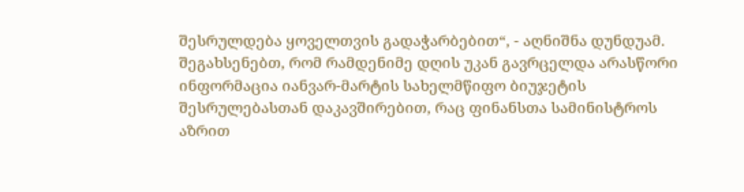შესრულდება ყოველთვის გადაჭარბებით“, - აღნიშნა დუნდუამ.
შეგახსენებთ, რომ რამდენიმე დღის უკან გავრცელდა არასწორი ინფორმაცია იანვარ-მარტის სახელმწიფო ბიუჯეტის შესრულებასთან დაკავშირებით, რაც ფინანსთა სამინისტროს აზრით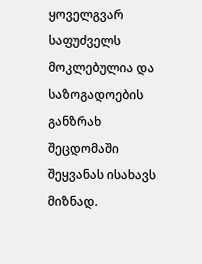ყოველგვარ საფუძველს მოკლებულია და საზოგადოების განზრახ შეცდომაში შეყვანას ისახავს მიზნად.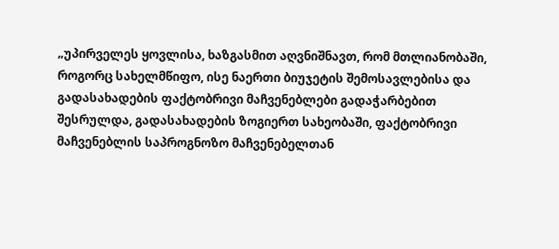„უპირველეს ყოვლისა, ხაზგასმით აღვნიშნავთ, რომ მთლიანობაში, როგორც სახელმწიფო, ისე ნაერთი ბიუჯეტის შემოსავლებისა და გადასახადების ფაქტობრივი მაჩვენებლები გადაჭარბებით შესრულდა, გადასახადების ზოგიერთ სახეობაში, ფაქტობრივი მაჩვენებლის საპროგნოზო მაჩვენებელთან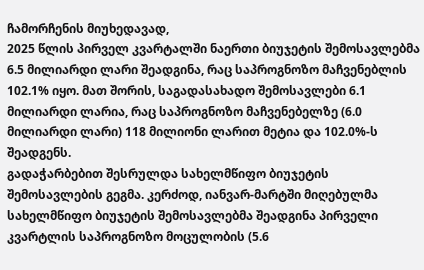ჩამორჩენის მიუხედავად,
2025 წლის პირველ კვარტალში ნაერთი ბიუჯეტის შემოსავლებმა 6.5 მილიარდი ლარი შეადგინა, რაც საპროგნოზო მაჩვენებლის 102.1% იყო. მათ შორის, საგადასახადო შემოსავლები 6.1 მილიარდი ლარია, რაც საპროგნოზო მაჩვენებელზე (6.0 მილიარდი ლარი) 118 მილიონი ლარით მეტია და 102.0%-ს შეადგენს.
გადაჭარბებით შესრულდა სახელმწიფო ბიუჯეტის შემოსავლების გეგმა. კერძოდ, იანვარ-მარტში მიღებულმა სახელმწიფო ბიუჯეტის შემოსავლებმა შეადგინა პირველი კვარტლის საპროგნოზო მოცულობის (5.6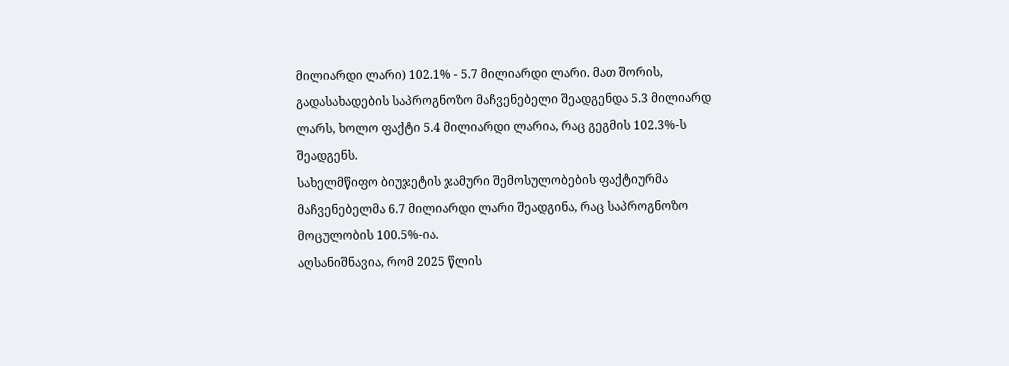მილიარდი ლარი) 102.1% - 5.7 მილიარდი ლარი. მათ შორის, გადასახადების საპროგნოზო მაჩვენებელი შეადგენდა 5.3 მილიარდ ლარს, ხოლო ფაქტი 5.4 მილიარდი ლარია, რაც გეგმის 102.3%-ს შეადგენს.
სახელმწიფო ბიუჯეტის ჯამური შემოსულობების ფაქტიურმა მაჩვენებელმა 6.7 მილიარდი ლარი შეადგინა, რაც საპროგნოზო მოცულობის 100.5%-ია.
აღსანიშნავია, რომ 2025 წლის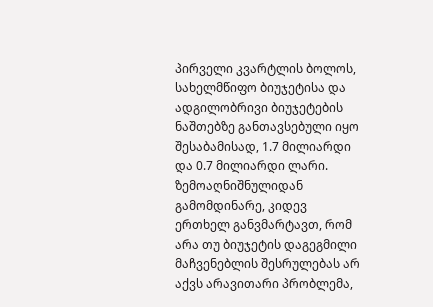პირველი კვარტლის ბოლოს, სახელმწიფო ბიუჯეტისა და ადგილობრივი ბიუჯეტების ნაშთებზე განთავსებული იყო შესაბამისად, 1.7 მილიარდი და 0.7 მილიარდი ლარი.
ზემოაღნიშნულიდან გამომდინარე, კიდევ ერთხელ განვმარტავთ, რომ არა თუ ბიუჯეტის დაგეგმილი მაჩვენებლის შესრულებას არ აქვს არავითარი პრობლემა,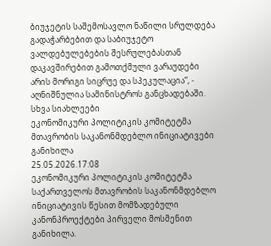ბიუჯეტის საშემოსავლო ნაწილი სრულდება გადაჭარბებით და საბიუჯეტო ვალდებულებების შესრულებასთან დაკავშირებით გამოთქმული ვარაუდები არის მორიგი სიცრუე და სპეკულაცია“, - აღნიშნულია სამინისტროს განცხადებაში.
სხვა სიახლეები
ეკონომიკური პოლიტიკის კომიტეტმა მთავრობის საკანონმდებლო ინიციატივები განიხილა
25.05.2026.17:08
ეკონომიკური პოლიტიკის კომიტეტმა საქართველოს მთავრობის საკანონმდებლო ინიციატივის წესით მომზადებული კანონპროექტები პირველი მოსმენით განიხილა.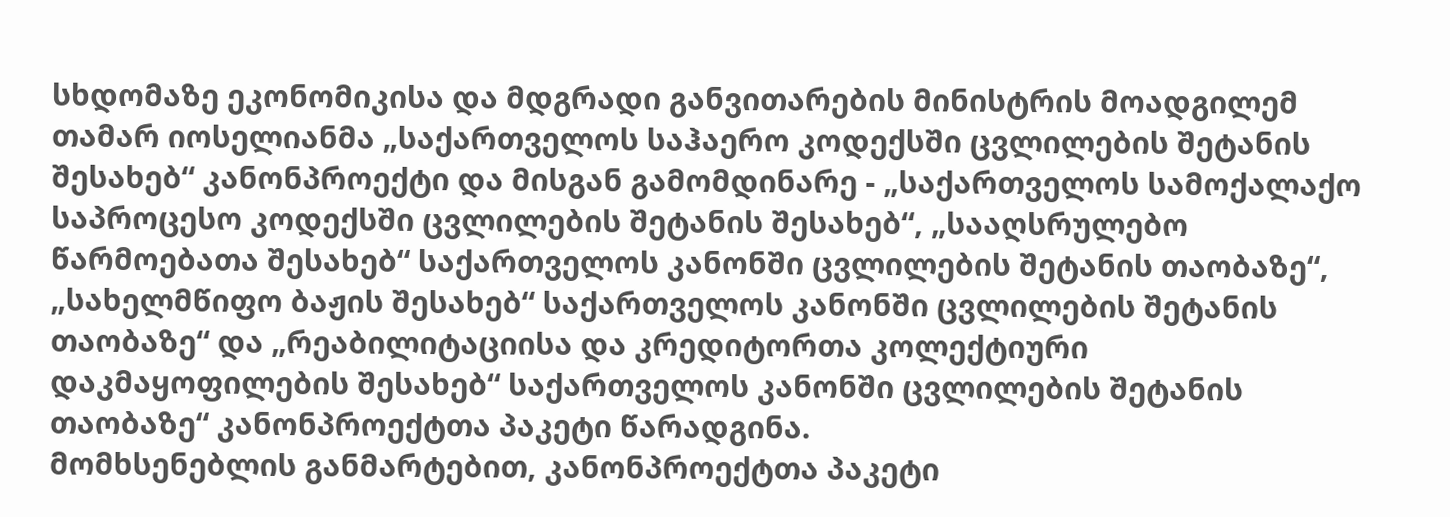სხდომაზე ეკონომიკისა და მდგრადი განვითარების მინისტრის მოადგილემ თამარ იოსელიანმა „საქართველოს საჰაერო კოდექსში ცვლილების შეტანის შესახებ“ კანონპროექტი და მისგან გამომდინარე - „საქართველოს სამოქალაქო საპროცესო კოდექსში ცვლილების შეტანის შესახებ“, „სააღსრულებო წარმოებათა შესახებ“ საქართველოს კანონში ცვლილების შეტანის თაობაზე“, „სახელმწიფო ბაჟის შესახებ“ საქართველოს კანონში ცვლილების შეტანის თაობაზე“ და „რეაბილიტაციისა და კრედიტორთა კოლექტიური დაკმაყოფილების შესახებ“ საქართველოს კანონში ცვლილების შეტანის თაობაზე“ კანონპროექტთა პაკეტი წარადგინა.
მომხსენებლის განმარტებით, კანონპროექტთა პაკეტი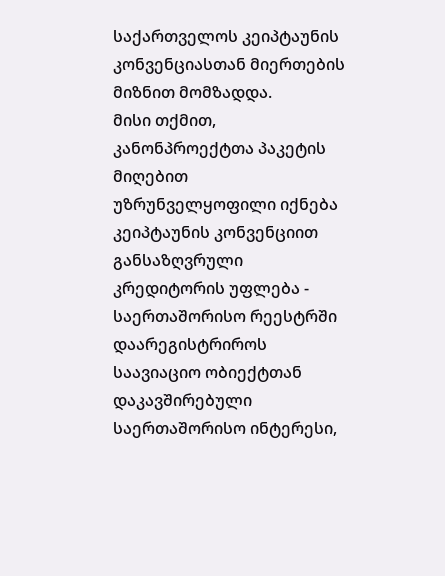საქართველოს კეიპტაუნის კონვენციასთან მიერთების მიზნით მომზადდა.
მისი თქმით, კანონპროექტთა პაკეტის მიღებით უზრუნველყოფილი იქნება კეიპტაუნის კონვენციით განსაზღვრული კრედიტორის უფლება - საერთაშორისო რეესტრში დაარეგისტრიროს საავიაციო ობიექტთან დაკავშირებული საერთაშორისო ინტერესი,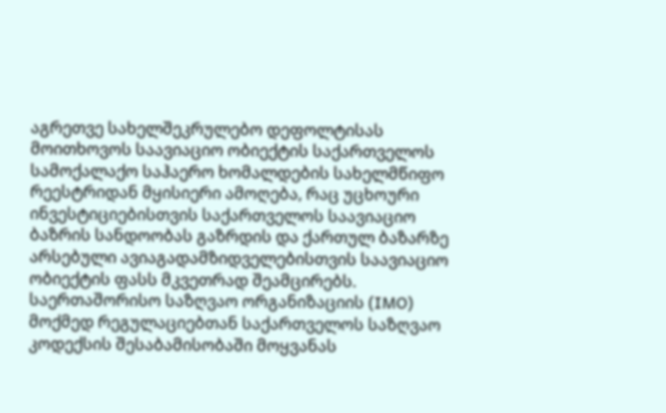აგრეთვე სახელშეკრულებო დეფოლტისას მოითხოვოს საავიაციო ობიექტის საქართველოს სამოქალაქო საჰაერო ხომალდების სახელმწიფო რეესტრიდან მყისიერი ამოღება, რაც უცხოური ინვესტიციებისთვის საქართველოს საავიაციო ბაზრის სანდოობას გაზრდის და ქართულ ბაზარზე არსებული ავიაგადამზიდველებისთვის საავიაციო ობიექტის ფასს მკვეთრად შეამცირებს.
საერთაშორისო საზღვაო ორგანიზაციის (IMO) მოქმედ რეგულაციებთან საქართველოს საზღვაო კოდექსის შესაბამისობაში მოყვანას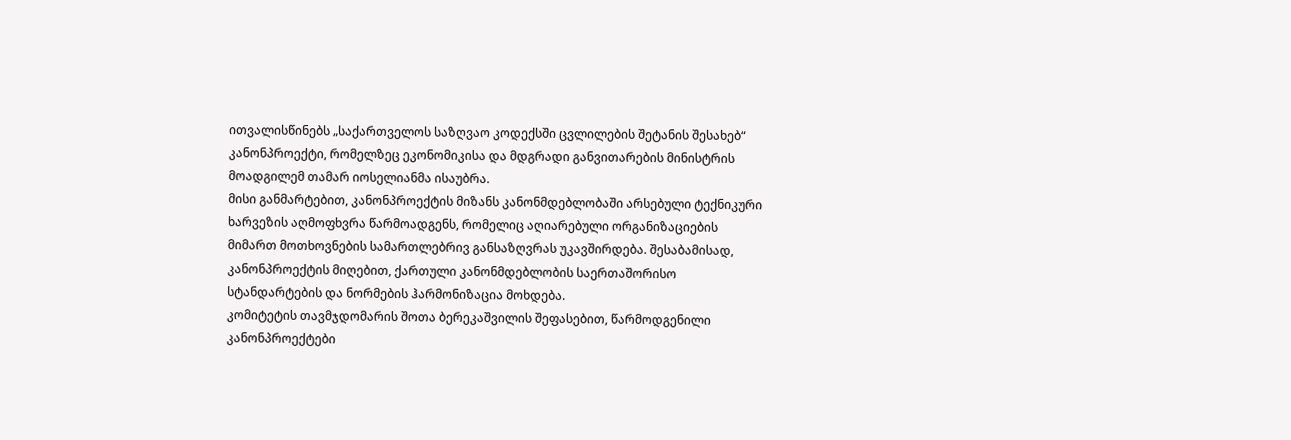ითვალისწინებს „საქართველოს საზღვაო კოდექსში ცვლილების შეტანის შესახებ“ კანონპროექტი, რომელზეც ეკონომიკისა და მდგრადი განვითარების მინისტრის მოადგილემ თამარ იოსელიანმა ისაუბრა.
მისი განმარტებით, კანონპროექტის მიზანს კანონმდებლობაში არსებული ტექნიკური ხარვეზის აღმოფხვრა წარმოადგენს, რომელიც აღიარებული ორგანიზაციების მიმართ მოთხოვნების სამართლებრივ განსაზღვრას უკავშირდება. შესაბამისად, კანონპროექტის მიღებით, ქართული კანონმდებლობის საერთაშორისო სტანდარტების და ნორმების ჰარმონიზაცია მოხდება.
კომიტეტის თავმჯდომარის შოთა ბერეკაშვილის შეფასებით, წარმოდგენილი კანონპროექტები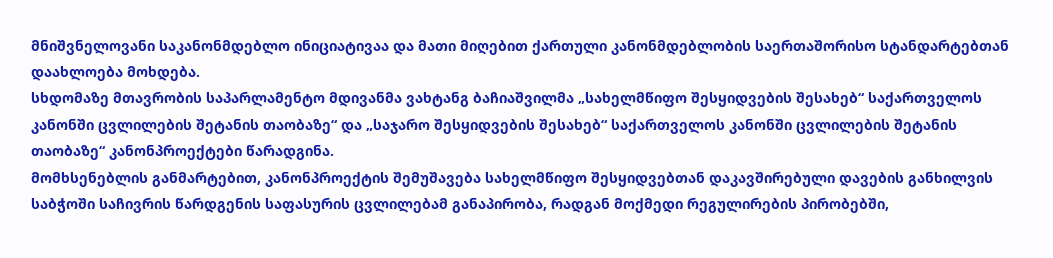მნიშვნელოვანი საკანონმდებლო ინიციატივაა და მათი მიღებით ქართული კანონმდებლობის საერთაშორისო სტანდარტებთან დაახლოება მოხდება.
სხდომაზე მთავრობის საპარლამენტო მდივანმა ვახტანგ ბაჩიაშვილმა „სახელმწიფო შესყიდვების შესახებ“ საქართველოს კანონში ცვლილების შეტანის თაობაზე“ და „საჯარო შესყიდვების შესახებ“ საქართველოს კანონში ცვლილების შეტანის თაობაზე“ კანონპროექტები წარადგინა.
მომხსენებლის განმარტებით, კანონპროექტის შემუშავება სახელმწიფო შესყიდვებთან დაკავშირებული დავების განხილვის საბჭოში საჩივრის წარდგენის საფასურის ცვლილებამ განაპირობა, რადგან მოქმედი რეგულირების პირობებში,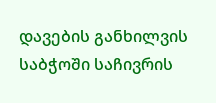დავების განხილვის საბჭოში საჩივრის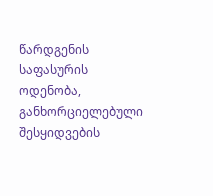წარდგენის საფასურის ოდენობა, განხორციელებული შესყიდვების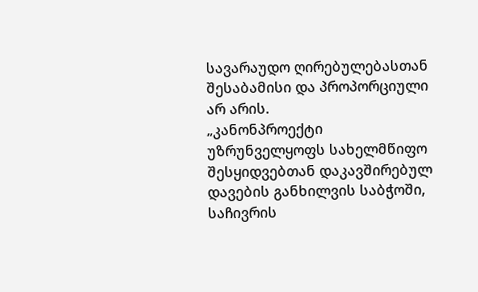სავარაუდო ღირებულებასთან შესაბამისი და პროპორციული არ არის.
„კანონპროექტი უზრუნველყოფს სახელმწიფო შესყიდვებთან დაკავშირებულ დავების განხილვის საბჭოში, საჩივრის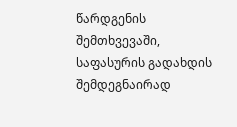წარდგენის შემთხვევაში, საფასურის გადახდის შემდეგნაირად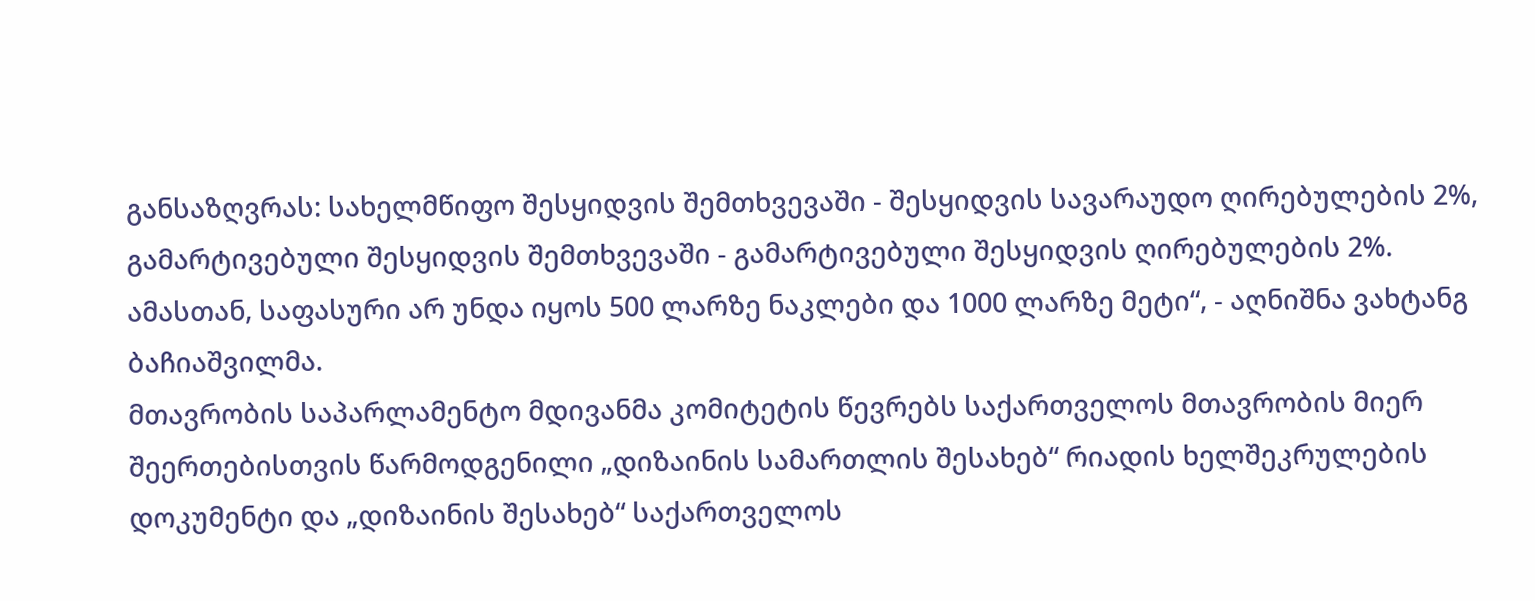განსაზღვრას: სახელმწიფო შესყიდვის შემთხვევაში - შესყიდვის სავარაუდო ღირებულების 2%, გამარტივებული შესყიდვის შემთხვევაში - გამარტივებული შესყიდვის ღირებულების 2%. ამასთან, საფასური არ უნდა იყოს 500 ლარზე ნაკლები და 1000 ლარზე მეტი“, - აღნიშნა ვახტანგ ბაჩიაშვილმა.
მთავრობის საპარლამენტო მდივანმა კომიტეტის წევრებს საქართველოს მთავრობის მიერ შეერთებისთვის წარმოდგენილი „დიზაინის სამართლის შესახებ“ რიადის ხელშეკრულების დოკუმენტი და „დიზაინის შესახებ“ საქართველოს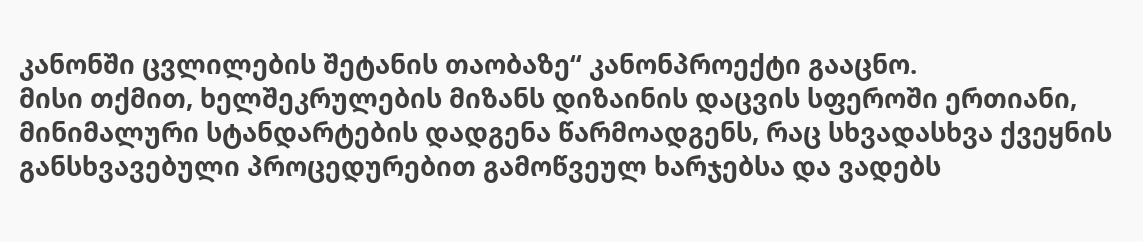კანონში ცვლილების შეტანის თაობაზე“ კანონპროექტი გააცნო.
მისი თქმით, ხელშეკრულების მიზანს დიზაინის დაცვის სფეროში ერთიანი, მინიმალური სტანდარტების დადგენა წარმოადგენს, რაც სხვადასხვა ქვეყნის განსხვავებული პროცედურებით გამოწვეულ ხარჯებსა და ვადებს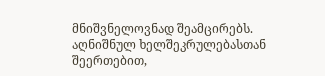მნიშვნელოვნად შეამცირებს. აღნიშნულ ხელშეკრულებასთან შეერთებით,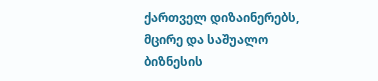ქართველ დიზაინერებს, მცირე და საშუალო ბიზნესის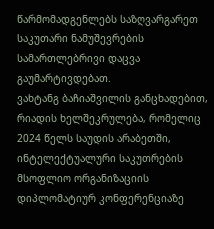წარმომადგენლებს საზღვარგარეთ საკუთარი ნამუშევრების სამართლებრივი დაცვა გაუმარტივდებათ.
ვახტანგ ბაჩიაშვილის განცხადებით, რიადის ხელშეკრულება, რომელიც 2024 წელს საუდის არაბეთში, ინტელექტუალური საკუთრების მსოფლიო ორგანიზაციის დიპლომატიურ კონფერენციაზე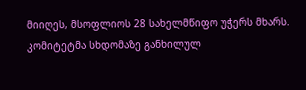მიიღეს, მსოფლიოს 28 სახელმწიფო უჭერს მხარს.
კომიტეტმა სხდომაზე განხილულ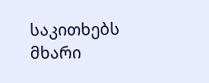საკითხებს მხარი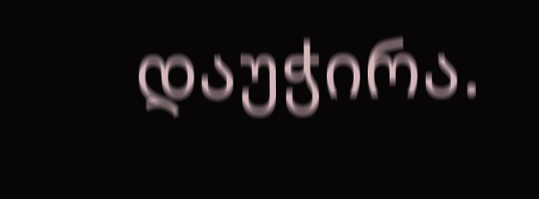დაუჭირა.